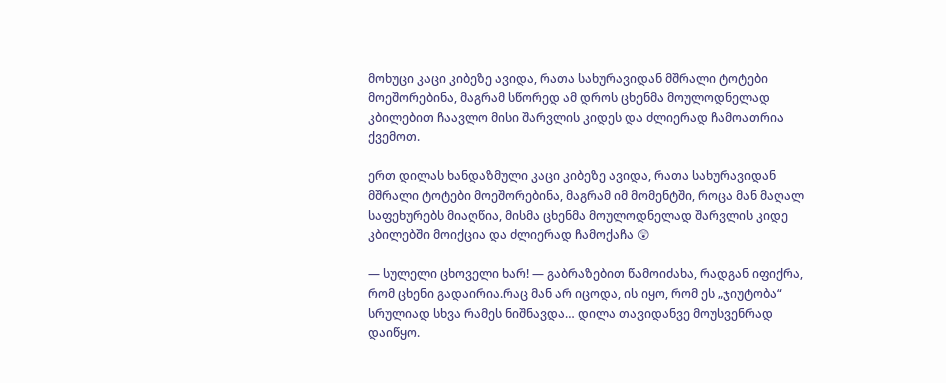მოხუცი კაცი კიბეზე ავიდა, რათა სახურავიდან მშრალი ტოტები მოეშორებინა, მაგრამ სწორედ ამ დროს ცხენმა მოულოდნელად კბილებით ჩაავლო მისი შარვლის კიდეს და ძლიერად ჩამოათრია ქვემოთ.

ერთ დილას ხანდაზმული კაცი კიბეზე ავიდა, რათა სახურავიდან მშრალი ტოტები მოეშორებინა, მაგრამ იმ მომენტში, როცა მან მაღალ საფეხურებს მიაღწია, მისმა ცხენმა მოულოდნელად შარვლის კიდე კბილებში მოიქცია და ძლიერად ჩამოქაჩა 😲

— სულელი ცხოველი ხარ! — გაბრაზებით წამოიძახა, რადგან იფიქრა, რომ ცხენი გადაირია.რაც მან არ იცოდა, ის იყო, რომ ეს „ჯიუტობა“ სრულიად სხვა რამეს ნიშნავდა… დილა თავიდანვე მოუსვენრად დაიწყო.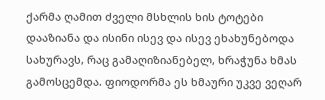ქარმა ღამით ძველი მსხლის ხის ტოტები დააზიანა და ისინი ისევ და ისევ ეხახუნებოდა სახურავს, რაც გამაღიზიანებელ, ხრაჭუნა ხმას გამოსცემდა. ფიოდორმა ეს ხმაური უკვე ვეღარ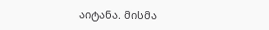აიტანა. მისმა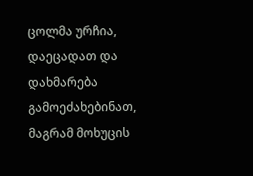ცოლმა ურჩია, დაეცადათ და დახმარება გამოეძახებინათ, მაგრამ მოხუცის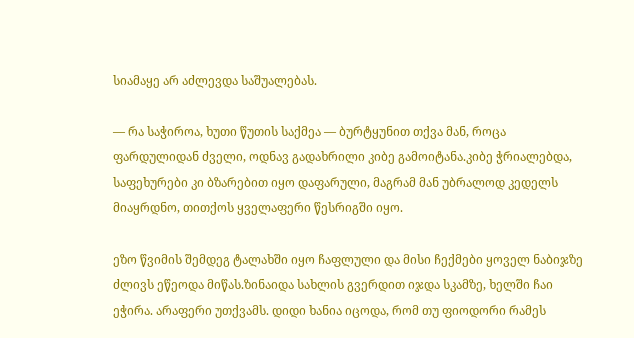სიამაყე არ აძლევდა საშუალებას.

— რა საჭიროა, ხუთი წუთის საქმეა — ბურტყუნით თქვა მან, როცა ფარდულიდან ძველი, ოდნავ გადახრილი კიბე გამოიტანა.კიბე ჭრიალებდა, საფეხურები კი ბზარებით იყო დაფარული, მაგრამ მან უბრალოდ კედელს მიაყრდნო, თითქოს ყველაფერი წესრიგში იყო.

ეზო წვიმის შემდეგ ტალახში იყო ჩაფლული და მისი ჩექმები ყოველ ნაბიჯზე ძლივს ეწეოდა მიწას.ზინაიდა სახლის გვერდით იჯდა სკამზე, ხელში ჩაი ეჭირა. არაფერი უთქვამს. დიდი ხანია იცოდა, რომ თუ ფიოდორი რამეს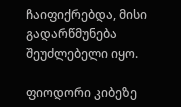ჩაიფიქრებდა, მისი გადარწმუნება შეუძლებელი იყო.

ფიოდორი კიბეზე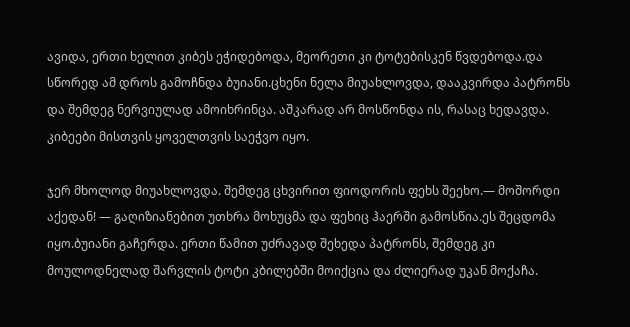ავიდა, ერთი ხელით კიბეს ეჭიდებოდა, მეორეთი კი ტოტებისკენ წვდებოდა.და სწორედ ამ დროს გამოჩნდა ბუიანი.ცხენი ნელა მიუახლოვდა, დააკვირდა პატრონს და შემდეგ ნერვიულად ამოიხრინცა. აშკარად არ მოსწონდა ის, რასაც ხედავდა. კიბეები მისთვის ყოველთვის საეჭვო იყო.

ჯერ მხოლოდ მიუახლოვდა. შემდეგ ცხვირით ფიოდორის ფეხს შეეხო.— მოშორდი აქედან! — გაღიზიანებით უთხრა მოხუცმა და ფეხიც ჰაერში გამოსწია.ეს შეცდომა იყო.ბუიანი გაჩერდა. ერთი წამით უძრავად შეხედა პატრონს, შემდეგ კი მოულოდნელად შარვლის ტოტი კბილებში მოიქცია და ძლიერად უკან მოქაჩა.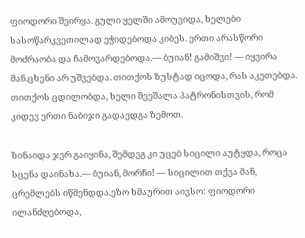ფიოდორი შეირყა. გული ყელში ამოუვიდა, ხელები სასოწარკვეთილად ეჭიდებოდა კიბეს. ერთი არასწორი მოძრაობა და ჩამოვარდებოდა.— ბუიან! გამიშვი! — იყვირა მან.ცხენი არ უშვებდა. თითქოს ზუსტად იცოდა, რას აკეთებდა. თითქოს ცდილობდა, ხელი შეეშალა პატრონისთვის, რომ კიდევ ერთი ნაბიჯი გადაედგა ზემოთ.

ზინაიდა ჯერ გაიყინა, შემდეგ კი უცებ სიცილი აუტყდა, როცა სცენა დაინახა.— ბუიან, მორჩი! — სიცილით თქვა მან, ცრემლებს იწმენდდა.ეზო ხმაურით აივსო: ფიოდორი ილანძღებოდა,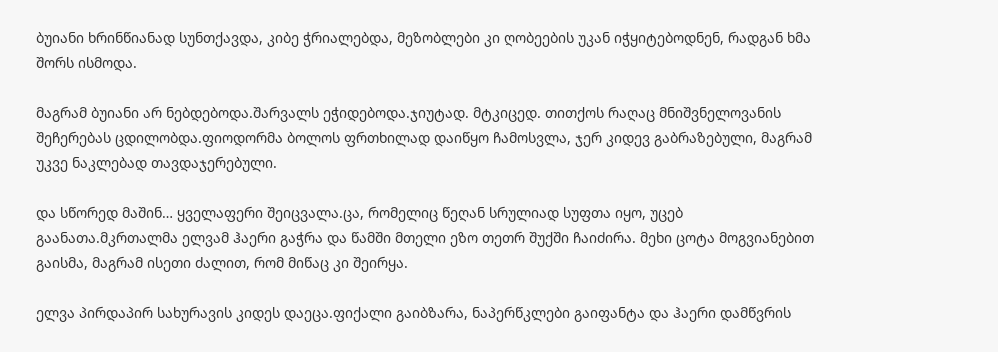ბუიანი ხრინწიანად სუნთქავდა, კიბე ჭრიალებდა, მეზობლები კი ღობეების უკან იჭყიტებოდნენ, რადგან ხმა შორს ისმოდა.

მაგრამ ბუიანი არ ნებდებოდა.შარვალს ეჭიდებოდა.ჯიუტად. მტკიცედ. თითქოს რაღაც მნიშვნელოვანის შეჩერებას ცდილობდა.ფიოდორმა ბოლოს ფრთხილად დაიწყო ჩამოსვლა, ჯერ კიდევ გაბრაზებული, მაგრამ უკვე ნაკლებად თავდაჯერებული.

და სწორედ მაშინ… ყველაფერი შეიცვალა.ცა, რომელიც წეღან სრულიად სუფთა იყო, უცებ გაანათა.მკრთალმა ელვამ ჰაერი გაჭრა და წამში მთელი ეზო თეთრ შუქში ჩაიძირა. მეხი ცოტა მოგვიანებით გაისმა, მაგრამ ისეთი ძალით, რომ მიწაც კი შეირყა.

ელვა პირდაპირ სახურავის კიდეს დაეცა.ფიქალი გაიბზარა, ნაპერწკლები გაიფანტა და ჰაერი დამწვრის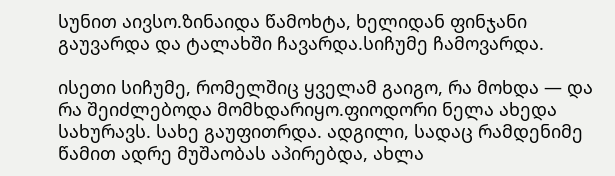სუნით აივსო.ზინაიდა წამოხტა, ხელიდან ფინჯანი გაუვარდა და ტალახში ჩავარდა.სიჩუმე ჩამოვარდა.

ისეთი სიჩუმე, რომელშიც ყველამ გაიგო, რა მოხდა — და რა შეიძლებოდა მომხდარიყო.ფიოდორი ნელა ახედა სახურავს. სახე გაუფითრდა. ადგილი, სადაც რამდენიმე წამით ადრე მუშაობას აპირებდა, ახლა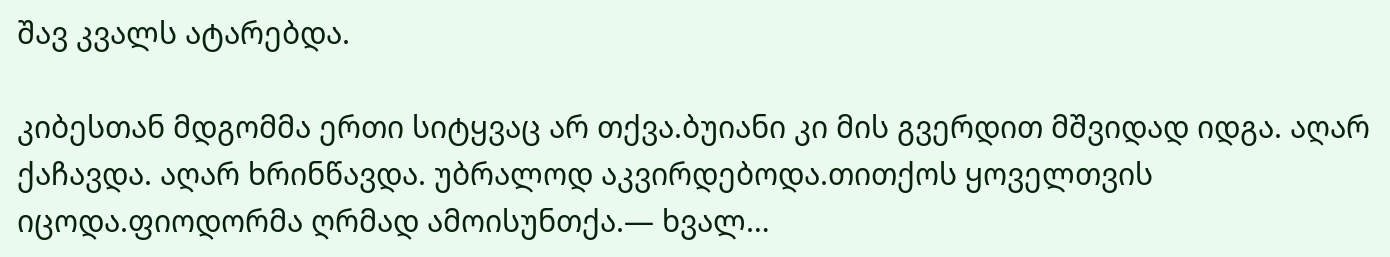შავ კვალს ატარებდა.

კიბესთან მდგომმა ერთი სიტყვაც არ თქვა.ბუიანი კი მის გვერდით მშვიდად იდგა. აღარ ქაჩავდა. აღარ ხრინწავდა. უბრალოდ აკვირდებოდა.თითქოს ყოველთვის იცოდა.ფიოდორმა ღრმად ამოისუნთქა.— ხვალ…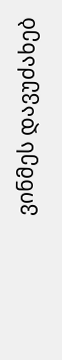ვინმეს დავუძახებ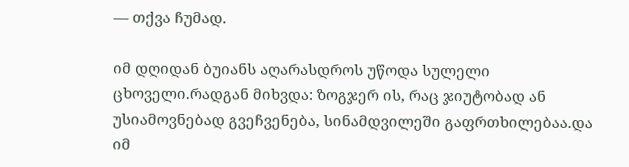— თქვა ჩუმად.

იმ დღიდან ბუიანს აღარასდროს უწოდა სულელი ცხოველი.რადგან მიხვდა: ზოგჯერ ის, რაც ჯიუტობად ან უსიამოვნებად გვეჩვენება, სინამდვილეში გაფრთხილებაა.და იმ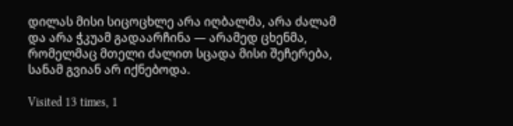დილას მისი სიცოცხლე არა იღბალმა, არა ძალამ და არა ჭკუამ გადაარჩინა — არამედ ცხენმა, რომელმაც მთელი ძალით სცადა მისი შეჩერება, სანამ გვიან არ იქნებოდა.

Visited 13 times, 1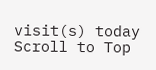visit(s) today
Scroll to Top